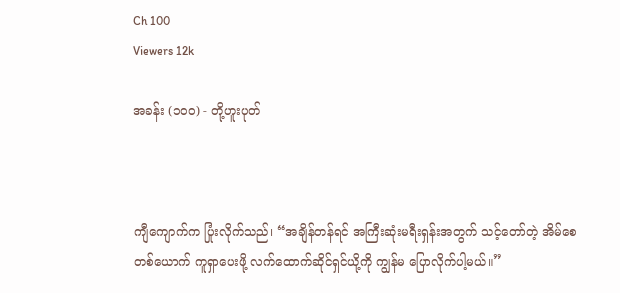Ch 100
Viewers 12k

အခန်း (၁၀၀) - တို့ဟူးပုတ်



ကျီကျောက်က ပြုံးလိုက်သည်၊ “အချိန်တန်ရင် အကြီးဆုံးမရီးရှန်းအတွက် သင့်တော်တဲ့ အိမ်စေတစ်ယောက် ကူရှာပေးဖို့ လက်ထောက်ဆိုင်ရှင်ယို့ကို ကျွန်မ ပြောလိုက်ပါ့မယ်။”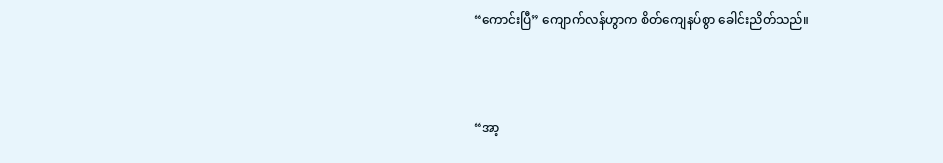“ကောင်းပြီ” ကျောက်လန်ဟွာက စိတ်ကျေနပ်စွာ ခေါင်းညိတ်သည်။



“အာ့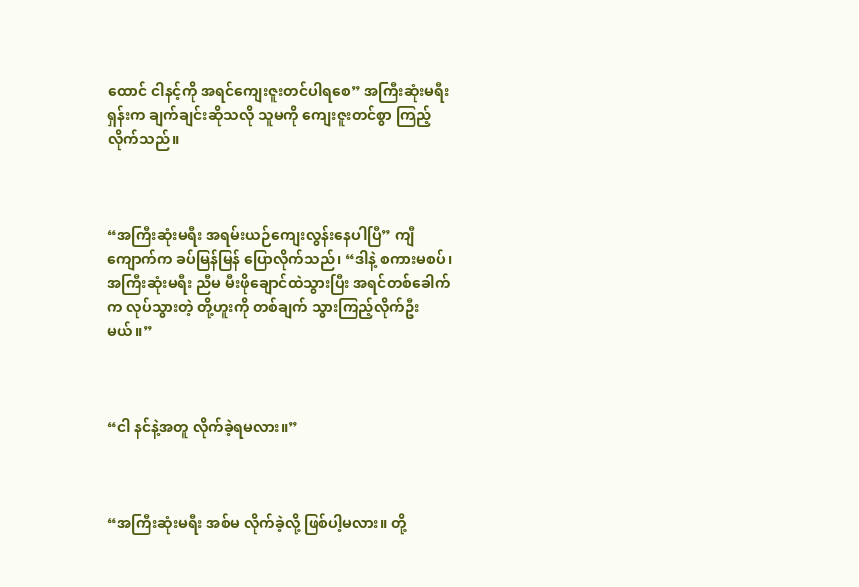ထောင် ငါနင့်ကို အရင်ကျေးဇူးတင်ပါရစေ” အကြီးဆုံးမရီးရှန်းက ချက်ချင်းဆိုသလို သူမကို ကျေးဇူးတင်စွာ ကြည့်လိုက်သည်။



“အကြီးဆုံးမရီး အရမ်းယဉ်ကျေးလွန်းနေပါပြီ” ကျီကျောက်က ခပ်မြန်မြန် ပြောလိုက်သည်၊ “ဒါနဲ့ စကားမစပ်၊ အကြီးဆုံးမရီး ညီမ မီးဖိုချောင်ထဲသွားပြီး အရင်တစ်ခေါက်က လုပ်သွားတဲ့ တို့ဟူးကို တစ်ချက် သွားကြည့်လိုက်ဦးမယ်။”



“ငါ နင်နဲ့အတူ လိုက်ခဲ့ရမလား။”



“အကြီးဆုံးမရီး အစ်မ လိုက်ခဲ့လို့ ဖြစ်ပါ့မလား။ တို့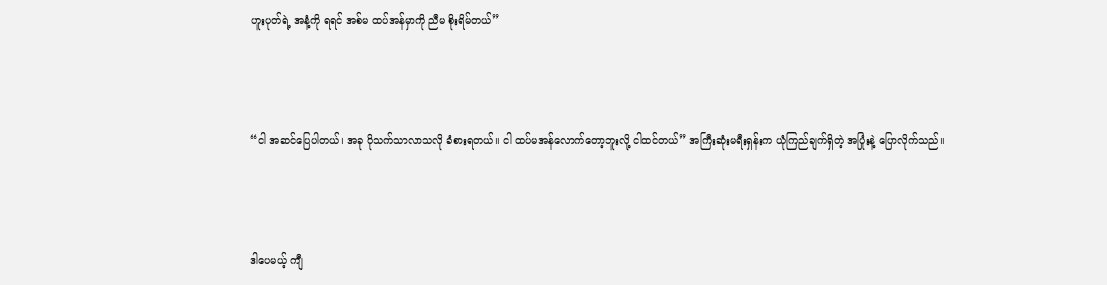ဟူးပုတ်ရဲ့ အနံ့ကို ရရင် အစ်မ ထပ်အန်မှာကို ညီမ စိုးရိမ်တယ်”



“ငါ အဆင်ပြေပါတယ်၊ အခု ပိုသက်သာလာသလို ခံစားရတယ်။ ငါ ထပ်မအန်လောက်တော့ဘူးလို့ ငါထင်တယ်” အကြီးဆုံးမရီးရှန်းက ယုံကြည်ချက်ရှိတဲ့ အပြုံးနဲ့ ပြောလိုက်သည်။



ဒါပေမယ့် ကျီ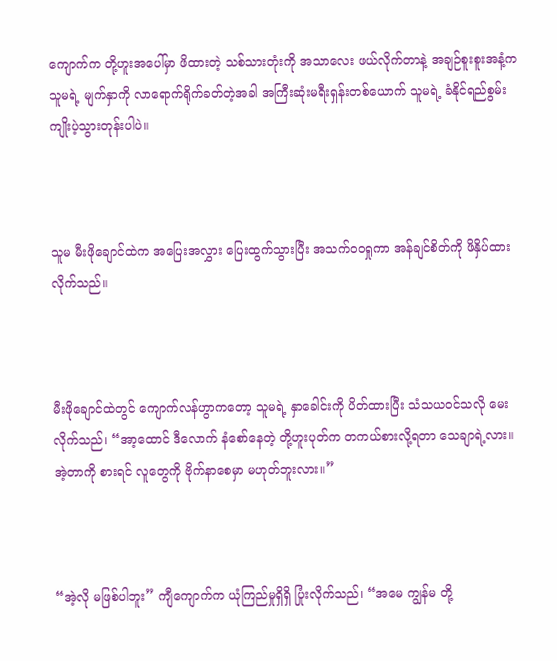ကျောက်က တို့ဟူးအပေါ်မှာ ဖိထားတဲ့ သစ်သားတုံးကို အသာလေး ဖယ်လိုက်တာနဲ့ အချဉ်စူးစူးအနံ့က သူမရဲ့ မျက်နှာကို လာရောက်ရိုက်ခတ်တဲ့အခါ အကြီးဆုံးမရီးရှန်းတစ်ယောက် သူမရဲ့ ခံနိုင်ရည်စွမ်း ကျိုးပဲ့သွားတုန်းပါပဲ။



သူမ မီးဖိုချောင်ထဲက အပြေးအလွှား ပြေးထွက်သွားပြီး အသက်ဝဝရှုကာ အန်ချင်စိတ်ကို ဖိနှိပ်ထားလိုက်သည်။



မီးဖိုချောင်ထဲတွင် ကျောက်လန်ဟွာကတော့ သူမရဲ့ နှာခေါင်းကို ပိတ်ထားပြီး သံသယဝင်သလို မေးလိုက်သည်၊ “အာ့ထောင် ဒီလောက် နံစော်နေတဲ့ တို့ဟူးပုတ်က တကယ်စားလို့ရတာ သေချာရဲ့လား။ အဲ့တာကို စားရင် လူတွေကို ဗိုက်နာစေမှာ မဟုတ်ဘူးလား။”



“အဲ့လို မဖြစ်ပါဘူး” ကျီကျောက်က ယုံကြည်မှုရှိရှိ ပြုံးလိုက်သည်၊ “အမေ ကျွန်မ တို့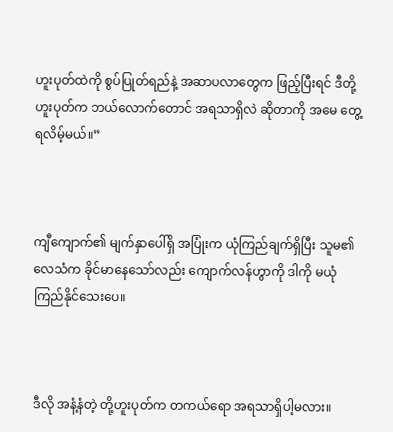ဟူးပုတ်ထဲကို စွပ်ပြုတ်ရည်နဲ့ အဆာပလာတွေက ဖြည့်ပြီးရင် ဒီတို့ဟူးပုတ်က ဘယ်လောက်တောင် အရသာရှိလဲ ဆိုတာကို အမေ တွေ့ရလိမ့်မယ်။”



ကျီကျောက်၏ မျက်နှာပေါ်ရှိ အပြုံးက ယုံကြည်ချက်ရှိပြီး သူမ၏ လေသံက ခိုင်မာနေသော်လည်း ကျောက်လန်ဟွာကို ဒါကို မယုံကြည်နိုင်သေးပေ။



ဒီလို အနံ့နံတဲ့ တို့ဟူးပုတ်က တကယ်ရော အရသာရှိပါ့မလား။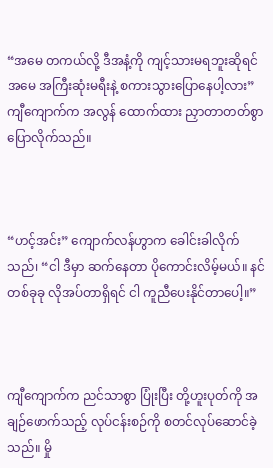“အမေ တကယ်လို့ ဒီအနံ့ကို ကျင့်သားမရဘူးဆိုရင် အမေ အကြီးဆုံးမရီးနဲ့ စကားသွားပြောနေပါ့လား” ကျီကျောက်က အလွန် ထောက်ထား ညှာတာတတ်စွာ ပြောလိုက်သည်။



“ဟင့်အင်း” ကျောက်လန်ဟွာက ခေါင်းခါလိုက်သည်၊ “ငါ ဒီမှာ ဆက်နေတာ ပိုကောင်းလိမ့်မယ်။ နင် တစ်ခုခု လိုအပ်တာရှိရင် ငါ ကူညီပေးနိုင်တာပေါ့။”



ကျီကျောက်က ညင်သာစွာ ပြုံးပြီး တို့ဟူးပုတ်ကို အချဉ်ဖောက်သည့် လုပ်ငန်းစဉ်ကို စတင်လုပ်ဆောင်ခဲ့သည်။ မှို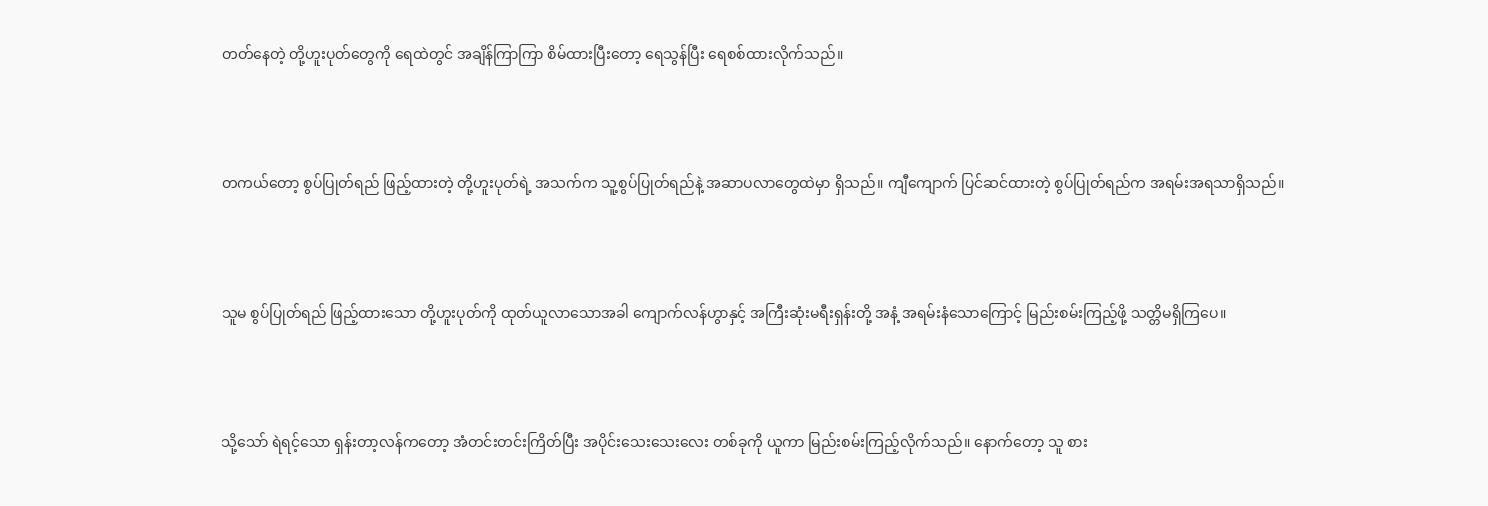တတ်နေတဲ့ တို့ဟူးပုတ်တွေကို ရေထဲတွင် အချိန်ကြာကြာ စိမ်ထားပြီးတော့ ရေသွန်ပြီး ရေစစ်ထားလိုက်သည်။



တကယ်တော့ စွပ်ပြုတ်ရည် ဖြည့်ထားတဲ့ တို့ဟူးပုတ်ရဲ့ အသက်က သူ့စွပ်ပြုတ်ရည်နဲ့ အဆာပလာတွေထဲမှာ ရှိသည်။ ကျီကျောက် ပြင်ဆင်ထားတဲ့ စွပ်ပြုတ်ရည်က အရမ်းအရသာရှိသည်။



သူမ စွပ်ပြုတ်ရည် ဖြည့်ထားသော တို့ဟူးပုတ်ကို ထုတ်ယူလာသောအခါ ကျောက်လန်ဟွာနှင့် အကြီးဆုံးမရီးရှန်းတို့ အနံ့ အရမ်းနံသောကြောင့် မြည်းစမ်းကြည့်ဖို့ သတ္တိမရှိကြပေ။



သို့သော် ရဲရင့်သော ရှန်းတာ့လန်ကတော့ အံတင်းတင်းကြိတ်ပြီး အပိုင်းသေးသေးလေး တစ်ခုကို ယူကာ မြည်းစမ်းကြည့်လိုက်သည်။ နောက်တော့ သူ စား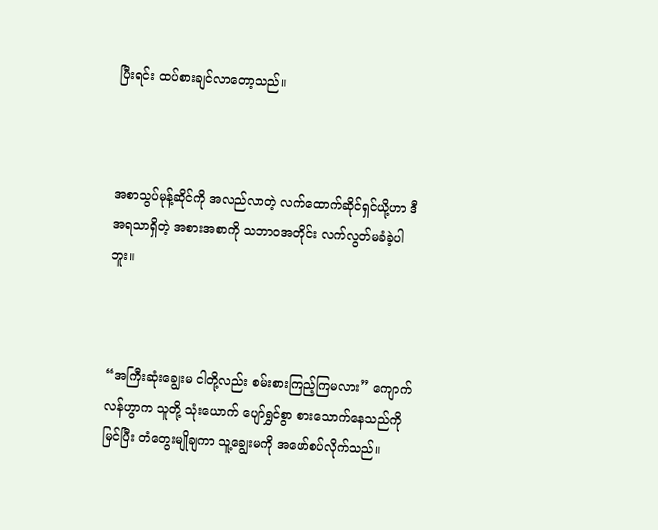ပြီးရင်း ထပ်စားချင်လာတော့သည်။



အစာသွပ်မုန့်ဆိုင်ကို အလည်လာတဲ့ လက်ထောက်ဆိုင်ရှင်ယို့ဟာ ဒီအရသာရှိတဲ့ အစားအစာကို သဘာဝအတိုင်း လက်လွတ်မခံခဲ့ပါဘူး။



“အကြီးဆုံးချွေးမ ငါတို့လည်း စမ်းစားကြည့်ကြမလား” ကျောက်လန်ဟွာက သူတို့ သုံးယောက် ပျော်ရွှင်စွာ စားသောက်နေသည်ကို မြင်ပြီး တံတွေးမျိုချကာ သူ့ချွေးမကို အဖော်စပ်လိုက်သည်။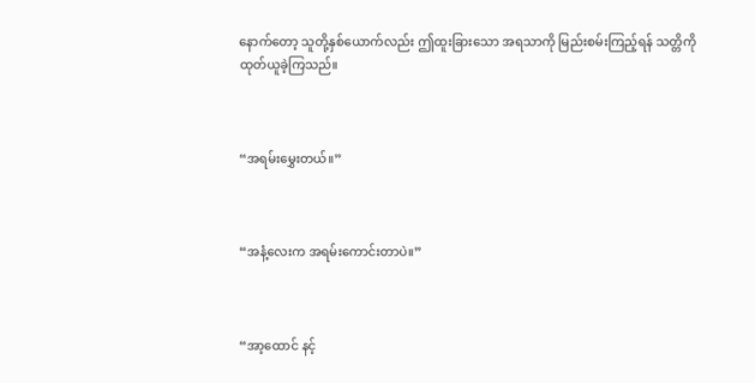နောက်တော့ သူတို့နှစ်ယောက်လည်း ဤထူးခြားသော အရသာကို မြည်းစမ်းကြည့်ရန် သတ္တိကို ထုတ်ယူခဲ့ကြသည်။



“အရမ်းမွှေးတယ်။”



“အနံ့လေးက အရမ်းကောင်းတာပဲ။”



“အာ့ထောင် နင့်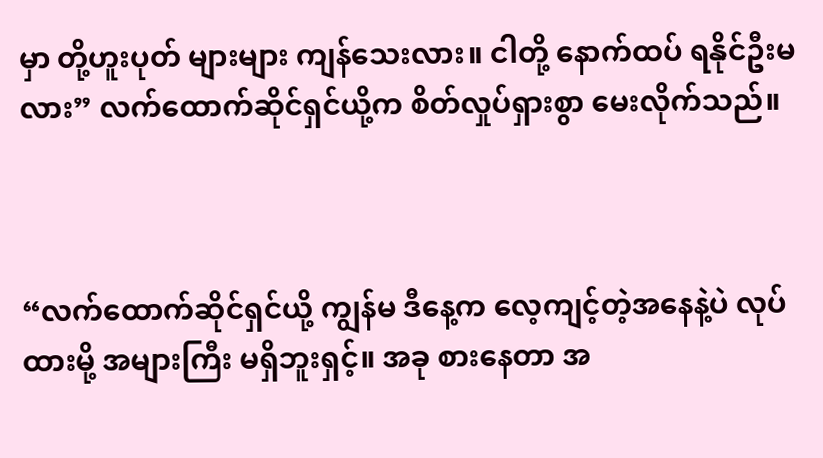မှာ တို့ဟူးပုတ် များများ ကျန်သေးလား။ ငါတို့ နောက်ထပ် ရနိုင်ဦးမလား” လက်ထောက်ဆိုင်ရှင်ယို့က စိတ်လှုပ်ရှားစွာ မေးလိုက်သည်။



“လက်ထောက်ဆိုင်ရှင်ယို့ ကျွန်မ ဒီနေ့က လေ့ကျင့်တဲ့အနေနဲ့ပဲ လုပ်ထားမို့ အများကြီး မရှိဘူးရှင့်။ အခု စားနေတာ အ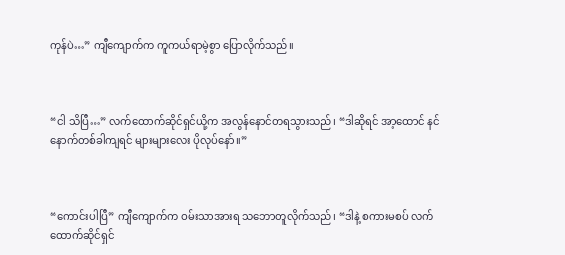ကုန်ပဲ…” ကျီကျောက်က ကူကယ်ရာမဲ့စွာ ပြောလိုက်သည်။



“ငါ သိပြီ…” လက်ထောက်ဆိုင်ရှင်ယို့က အလွန်နောင်တရသွားသည်၊ “ဒါဆိုရင် အာ့ထောင် နင် နောက်တစ်ခါကျရင် များများလေး ပိုလုပ်နော်။”



“ကောင်းပါပြီ” ကျီကျောက်က ဝမ်းသာအားရ သဘောတူလိုက်သည်၊ “ဒါနဲ့ စကားမစပ် လက်ထောက်ဆိုင်ရှင်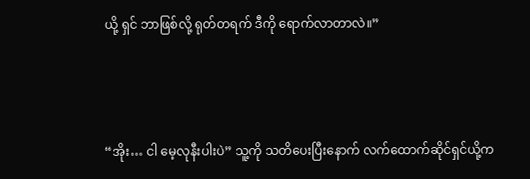ယို့ ရှင် ဘာဖြစ်လို့ ရုတ်တရက် ဒီကို ရောက်လာတာလဲ။”



“အိုး… ငါ မေ့လုနီးပါးပဲ” သူ့ကို သတိပေးပြီးနောက် လက်ထောက်ဆိုင်ရှင်ယို့က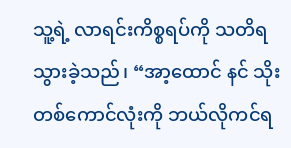သူ့ရဲ့ လာရင်းကိစ္စရပ်ကို သတိရသွားခဲ့သည်၊ “အာ့ထောင် နင် သိုးတစ်ကောင်လုံးကို ဘယ်လိုကင်ရ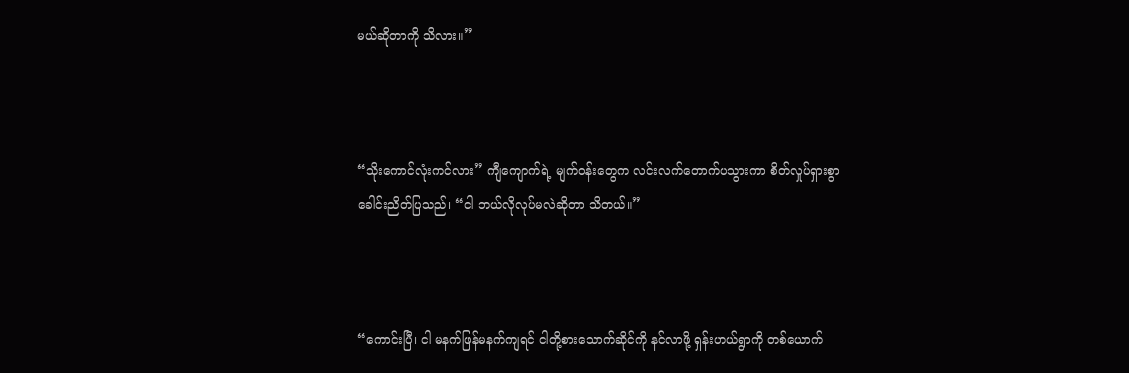မယ်ဆိုတာကို သိလား။”



“သိုးကောင်လုံးကင်လား” ကျီကျောက်ရဲ့ မျက်ဝန်းတွေက လင်းလက်တောက်ပသွားကာ စိတ်လှုပ်ရှားစွာ ခေါင်းညိတ်ပြသည်၊ “ငါ ဘယ်လိုလုပ်မလဲဆိုတာ သိတယ်။”



“ကောင်းပြီ၊ ငါ မနက်ဖြန်မနက်ကျရင် ငါတို့စားသောက်ဆိုင်ကို နင်လာဖို့ ရှန်းဟယ်ရွာကို တစ်ယောက်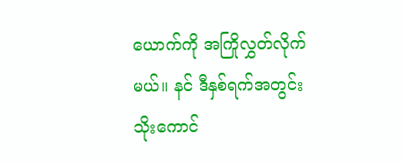ယောက်ကို အကြိုလွှတ်လိုက်မယ်။ နင် ဒီနှစ်ရက်အတွင်း သိုးကောင်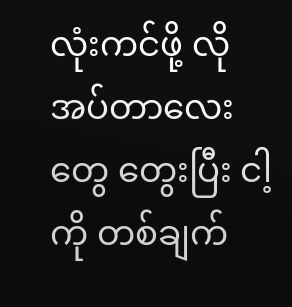လုံးကင်ဖို့ လိုအပ်တာလေးတွေ တွေးပြီး ငါ့ကို တစ်ချက်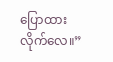ပြောထားလိုက်လေ။”